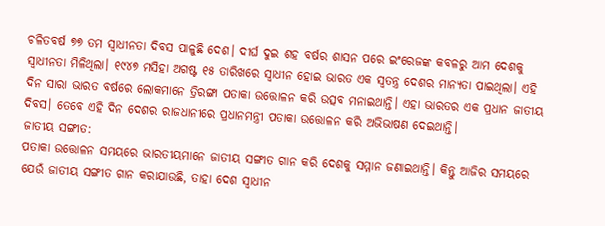ଚଳିତବର୍ଷ ୭୭ ତମ ସ୍ୱାଧୀନତା ଦିବସ ପାଳୁଛି ଦେଶ। ଦୀର୍ଘ ଦୁଇ ଶହ ବର୍ଷର ଶାସନ ପରେ ଇଂରେଜଙ୍କ କବଳରୁ ଆମ ଦେଶକୁ ସ୍ୱାଧୀନତା ମିଳିଥିଲା। ୧୯୪୭ ମସିହା ଅଗଷ୍ଟ ୧୫ ତାରିଖରେ ସ୍ୱାଧୀନ ହୋଇ ଭାରତ ଏକ ସ୍ୱତନ୍ତ୍ର ଦେଶର ମାନ୍ୟତା ପାଇଥିଲା। ଏହି ଦିନ ସାରା ଭାରତ ବର୍ଷରେ ଲୋକମାନେ ତ୍ରିରଙ୍ଗା ପତାକା ଉତ୍ତୋଳନ କରି ଉତ୍ସବ ମନାଇଥାନ୍ତି। ଏହା ଭାରତର ଏକ ପ୍ରଧାନ ଜାତୀୟ ଦିବସ। ତେବେ ଏହି ଦିନ ଦେଶର ରାଜଧାନୀରେ ପ୍ରଧାନମନ୍ତ୍ରୀ ପତାକା ଉତ୍ତୋଳନ କରି ଅଭିଭାଷଣ ଦେଇଥାନ୍ତି।
ଜାତୀୟ ସଙ୍ଗୀତ:
ପତାକା ଉତ୍ତୋଳନ ସମୟରେ ଭାରତୀୟମାନେ ଜାତୀୟ ସଙ୍ଗୀତ ଗାନ କରି ଦେଶକୁ ସମ୍ମାନ ଜଣାଇଥାନ୍ତି। କିନ୍ତୁ ଆଜିର ସମୟରେ ଯେଉଁ ଜାତୀୟ ସଙ୍ଗୀତ ଗାନ କରାଯାଉଛି, ତାହା ଦେଶ ସ୍ୱାଧୀନ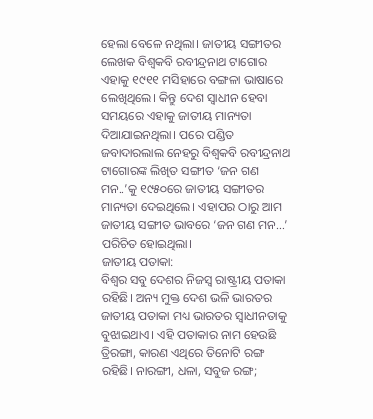ହେଲା ବେଳେ ନଥିଲା। ଜାତୀୟ ସଙ୍ଗୀତର ଲେଖକ ବିଶ୍ୱକବି ରବୀନ୍ଦ୍ରନାଥ ଟାଗୋର ଏହାକୁ ୧୯୧୧ ମସିହାରେ ବଙ୍ଗଳା ଭାଷାରେ ଲେଖିଥିଲେ। କିନ୍ତୁ ଦେଶ ସ୍ୱାଧୀନ ହେବା ସମୟରେ ଏହାକୁ ଜାତୀୟ ମାନ୍ୟତା ଦିଆଯାଇନଥିଲା। ପରେ ପଣ୍ଡିତ ଜବାଦାରଲାଲ ନେହରୁ ବିଶ୍ୱକବି ରବୀନ୍ଦ୍ରନାଥ ଟାଗୋରଙ୍କ ଲିଖିତ ସଙ୍ଗୀତ ‘ଜନ ଗଣ ମନ..’କୁ ୧୯୫୦ରେ ଜାତୀୟ ସଙ୍ଗୀତର ମାନ୍ୟତା ଦେଇଥିଲେ। ଏହାପର ଠାରୁ ଆମ ଜାତୀୟ ସଙ୍ଗୀତ ଭାବରେ ‘ଜନ ଗଣ ମନ…’ ପରିଚିତ ହୋଇଥିଲା।
ଜାତୀୟ ପତାକା:
ବିଶ୍ୱର ସବୁ ଦେଶର ନିଜସ୍ୱ ରାଷ୍ଟ୍ରୀୟ ପତାକା ରହିଛି। ଅନ୍ୟ ମୁକ୍ତ ଦେଶ ଭଳି ଭାରତର ଜାତୀୟ ପତାକା ମଧ୍ୟ ଭାରତର ସ୍ୱାଧୀନତାକୁ ବୁଝାଇଥାଏ। ଏହି ପତାକାର ନାମ ହେଉଛି ତ୍ରିରଙ୍ଗା, କାରଣ ଏଥିରେ ତିନୋଟି ରଙ୍ଗ ରହିଛି। ନାରଙ୍ଗୀ, ଧଳା, ସବୁଜ ରଙ୍ଗ;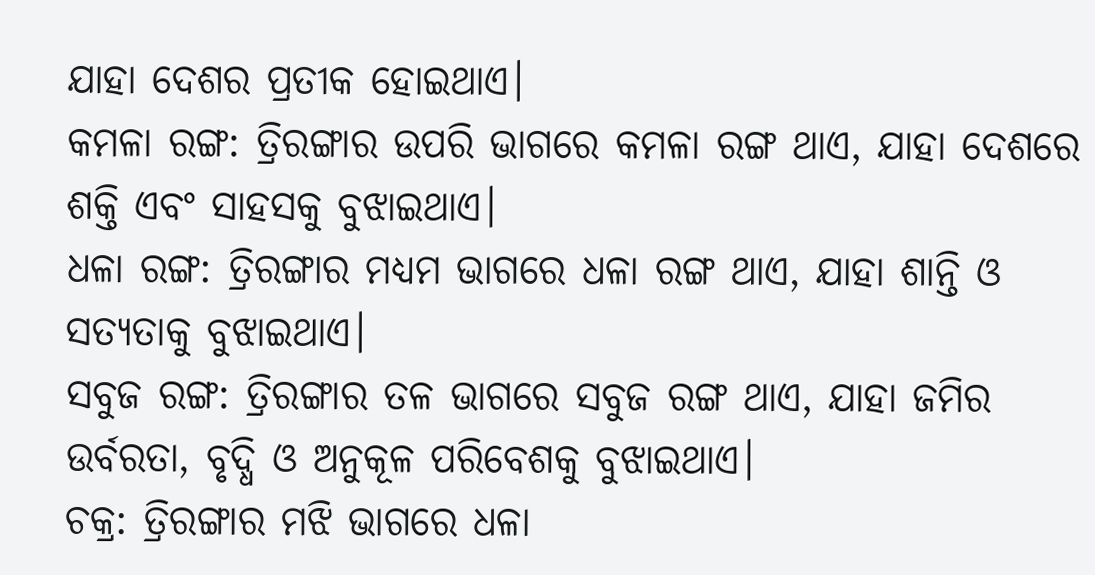ଯାହା ଦେଶର ପ୍ରତୀକ ହୋଇଥାଏ।
କମଳା ରଙ୍ଗ: ତ୍ରିରଙ୍ଗାର ଉପରି ଭାଗରେ କମଳା ରଙ୍ଗ ଥାଏ, ଯାହା ଦେଶରେ ଶକ୍ତି ଏବଂ ସାହସକୁ ବୁଝାଇଥାଏ।
ଧଳା ରଙ୍ଗ: ତ୍ରିରଙ୍ଗାର ମଧ୍ୟମ ଭାଗରେ ଧଳା ରଙ୍ଗ ଥାଏ, ଯାହା ଶାନ୍ତି ଓ ସତ୍ୟତାକୁ ବୁଝାଇଥାଏ।
ସବୁଜ ରଙ୍ଗ: ତ୍ରିରଙ୍ଗାର ତଳ ଭାଗରେ ସବୁଜ ରଙ୍ଗ ଥାଏ, ଯାହା ଜମିର ଉର୍ବରତା, ବୃଦ୍ଧି ଓ ଅନୁକୂଳ ପରିବେଶକୁ ବୁଝାଇଥାଏ।
ଚକ୍ର: ତ୍ରିରଙ୍ଗାର ମଝି ଭାଗରେ ଧଳା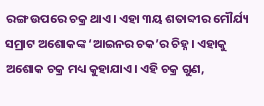ରଙ୍ଗ ଉପରେ ଚକ୍ର ଥାଏ। ଏହା ୩ୟ ଶତାବ୍ଦୀର ମୌର୍ଯ୍ୟ ସମ୍ରାଟ ଅଶୋକଙ୍କ ‘ଆଇନର ଚକ’ର ଚିହ୍ନ। ଏହାକୁ ଅଶୋକ ଚକ୍ର ମଧ୍ୟ କୁହାଯାଏ। ଏହି ଚକ୍ର ଗୁଣ,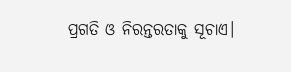ପ୍ରଗତି ଓ ନିରନ୍ତରତାକୁ ସୂଚାଏ।